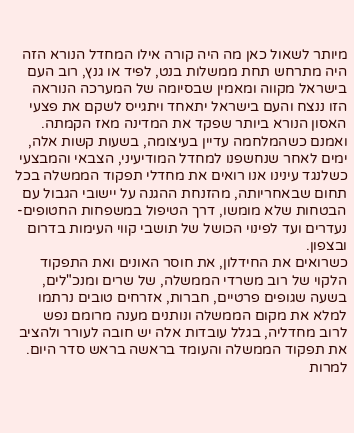מיותר לשאול כאן מה היה קורה אילו המחדל הנורא הזה היה מתרחש תחת ממשלות בנט, לפיד או גנץ, רוב העם בישראל מקווה ומאמין שבסיומה של המערכה הנוראה הזו ננצח והעם בישראל יתאחד ויתגייס לשקם את פצעי האסון הנורא ביותר שפקד את המדינה מאז הקמתה.
ואמנם כשהמלחמה עדיין בעיצומה, בשעות קשות אלה, ימים לאחר שנחשפנו למחדל המודיעיני, הצבאי והמבצעי כשלנגד עינינו אנו רואים את מחדלי תפקוד הממשלה בכל תחום שבאחריותה, מהזנחת ההגנה על יישובי הגבול עם הבטחות שלא מומשו, דרך הטיפול במשפחות החטופים-נעדרים ועד לפינוי הכושל של תושבי קווי העימות בדרום ובצפון.
כשרואים את החידלון, את חוסר האונים ואת התפקוד הלקוי של רוב משרדי הממשלה, של שרים ומנכ"לים, בשעה שגופים פרטיים, חברות, אזרחים טובים נרתמו למלא את מקום הממשלה ונותנים מענה מרומם נפש לרוב מחדליה, בגלל עובדות אלה יש חובה לעורר ולהציב את תפקוד הממשלה והעומד בראשה בראש סדר היום.
למרות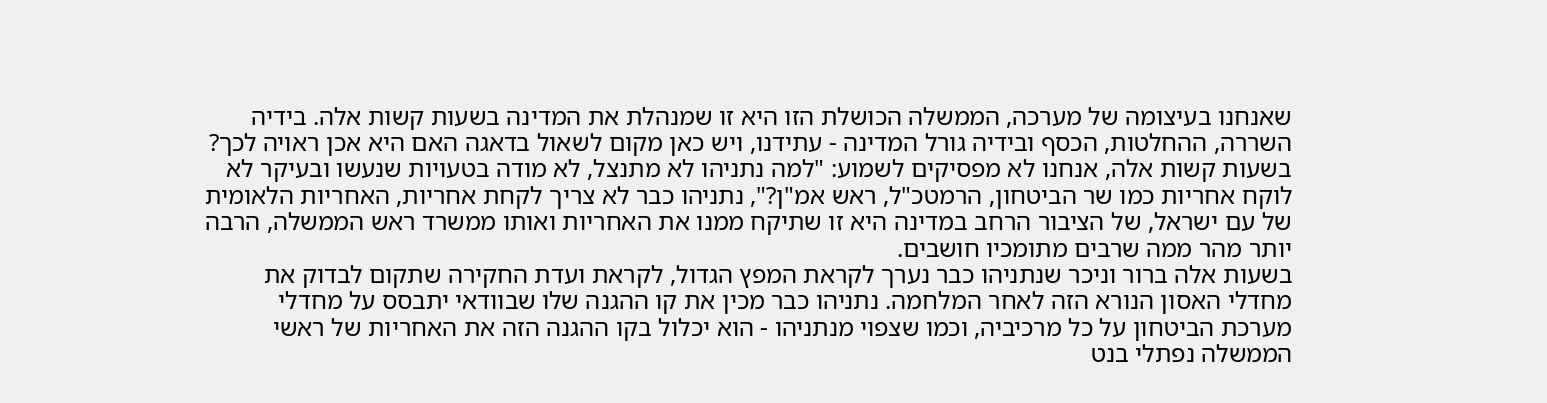שאנחנו בעיצומה של מערכה, הממשלה הכושלת הזו היא זו שמנהלת את המדינה בשעות קשות אלה. בידיה השררה, ההחלטות, הכסף ובידיה גורל המדינה - עתידנו, ויש כאן מקום לשאול בדאגה האם היא אכן ראויה לכך?
בשעות קשות אלה, אנחנו לא מפסיקים לשמוע: "למה נתניהו לא מתנצל, לא מודה בטעויות שנעשו ובעיקר לא לוקח אחריות כמו שר הביטחון, הרמטכ"ל, ראש אמ"ן?", נתניהו כבר לא צריך לקחת אחריות, האחריות הלאומית של עם ישראל, של הציבור הרחב במדינה היא זו שתיקח ממנו את האחריות ואותו ממשרד ראש הממשלה, הרבה יותר מהר ממה שרבים מתומכיו חושבים.
בשעות אלה ברור וניכר שנתניהו כבר נערך לקראת המפץ הגדול, לקראת ועדת החקירה שתקום לבדוק את מחדלי האסון הנורא הזה לאחר המלחמה. נתניהו כבר מכין את קו ההגנה שלו שבוודאי יתבסס על מחדלי מערכת הביטחון על כל מרכיביה, וכמו שצפוי מנתניהו - הוא יכלול בקו ההגנה הזה את האחריות של ראשי הממשלה נפתלי בנט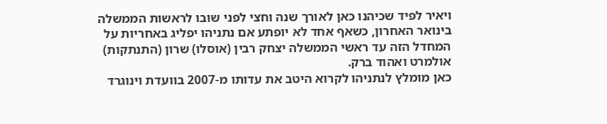ויאיר לפיד שכיהנו כאן לאורך שנה וחצי לפני שובו לראשות הממשלה בינואר האחרון, כשאף אחד לא יופתע אם נתניהו יפליג באחריות על המחדל הזה עד ראשי הממשלה יצחק רבין (אוסלו) שרון (התנתקות) אולמרט ואהוד ברק.
כאן מומלץ לנתניהו לקרוא היטב את עדותו מ-2007 בוועדת וינוגרד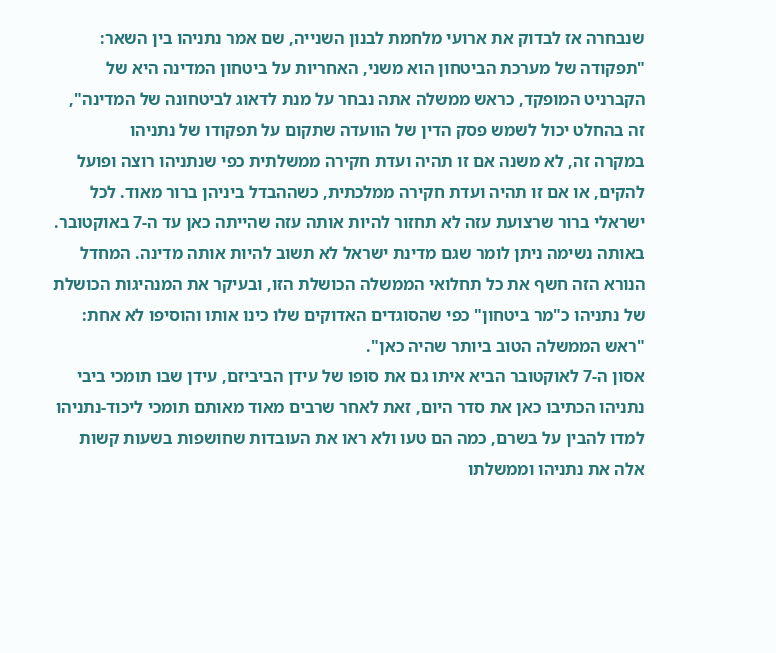שנבחרה אז לבדוק את ארועי מלחמת לבנון השנייה, שם אמר נתניהו בין השאר: "תפקודה של מערכת הביטחון הוא משני, האחריות על ביטחון המדינה היא של הקברניט המופקד, כראש ממשלה אתה נבחר על מנת לדאוג לביטחונה של המדינה", זה בהחלט יכול לשמש פסק הדין של הוועדה שתקום על תפקודו של נתניהו
במקרה זה, לא משנה אם זו תהיה ועדת חקירה ממשלתית כפי שנתניהו רוצה ופועל להקים, או אם זו תהיה ועדת חקירה ממלכתית, כשההבדל ביניהן ברור מאוד. לכל ישראלי ברור שרצועת עזה לא תחזור להיות אותה עזה שהייתה כאן עד ה-7 באוקטובר. באותה נשימה ניתן לומר שגם מדינת ישראל לא תשוב להיות אותה מדינה. המחדל הנורא הזה חשף את כל תחלואי הממשלה הכושלת הזו, ובעיקר את המנהיגות הכושלת של נתניהו כ"מר ביטחון" כפי שהסוגדים האדוקים שלו כינו אותו והוסיפו לא אחת: "ראש הממשלה הטוב ביותר שהיה כאן".
אסון ה-7 לאוקטובר הביא איתו גם את סופו של עידן הביביזם, עידן שבו תומכי ביבי נתניהו הכתיבו כאן את סדר היום, זאת לאחר שרבים מאוד מאותם תומכי ליכוד-נתניהו למדו להבין על בשרם, כמה הם טעו ולא ראו את העובדות שחושפות בשעות קשות אלה את נתניהו וממשלתו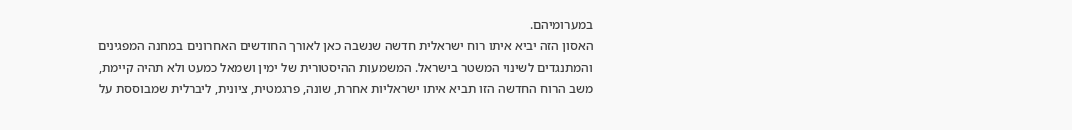במערומיהם.
האסון הזה יביא איתו רוח ישראלית חדשה שנשבה כאן לאורך החודשים האחרונים במחנה המפגינים והמתנגדים לשינוי המשטר בישראל. המשמעות ההיסטורית של ימין ושמאל כמעט ולא תהיה קיימת, משב הרוח החדשה הזו תביא איתו ישראליות אחרת, שונה, פרגמטית, ציונית, ליברלית שמבוססת על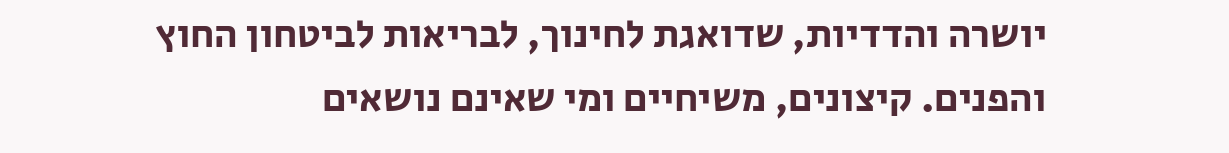יושרה והדדיות, שדואגת לחינוך, לבריאות לביטחון החוץ והפנים. קיצונים, משיחיים ומי שאינם נושאים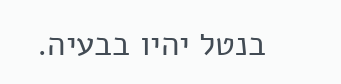בנטל יהיו בבעיה.